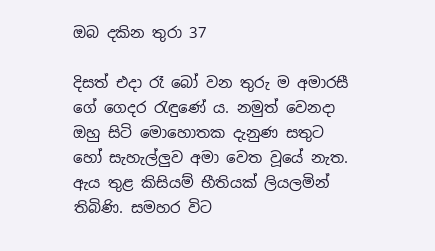ඔබ දකින තුරා 37

දිසත් එදා රෑ බෝ වන තුරු ම අමාරසී ගේ ගෙදර රැඳුණේ ය. නමුත් වෙනදා ඔහු සිටි මොහොතක දැනුණ සතුට හෝ සැහැල්ලුව අමා වෙත වූයේ නැත. ඇය තුළ කිසියම් භීතියක් ලියලමින් තිබිණි. සමහර විට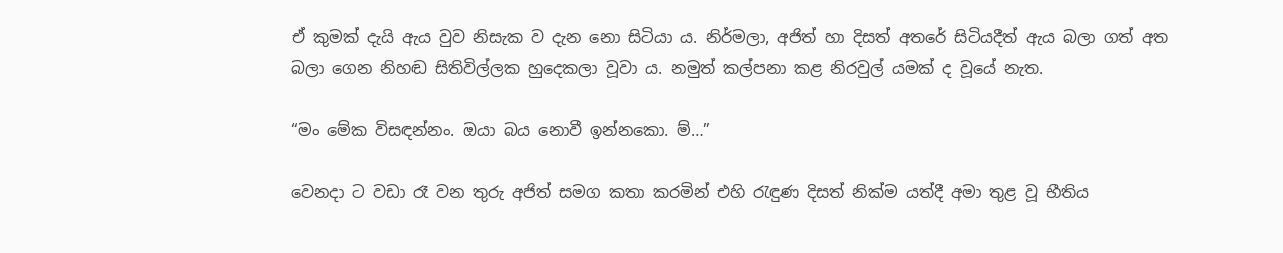ඒ කුමක් දැයි ඇය වුව නිසැක ව දැන නො සිටියා ය. නිර්මලා, අජිත් හා දිසත් අතරේ සිටියදීත් ඇය බලා ගත් අත බලා ගෙන නිහඬ සිතිවිල්ලක හුදෙකලා වූවා ය. නමුත් කල්පනා කළ නිරවුල් යමක් ද වූයේ නැත.

“මං මේක විසඳන්නං. ඔයා බය නොවී ඉන්නකො. ම්…”

වෙනදා ට වඩා රෑ වන තුරු අජිත් සමග කතා කරමින් එහි රැඳුණ දිසත් නික්ම යත්දී අමා තුළ වූ භීතිය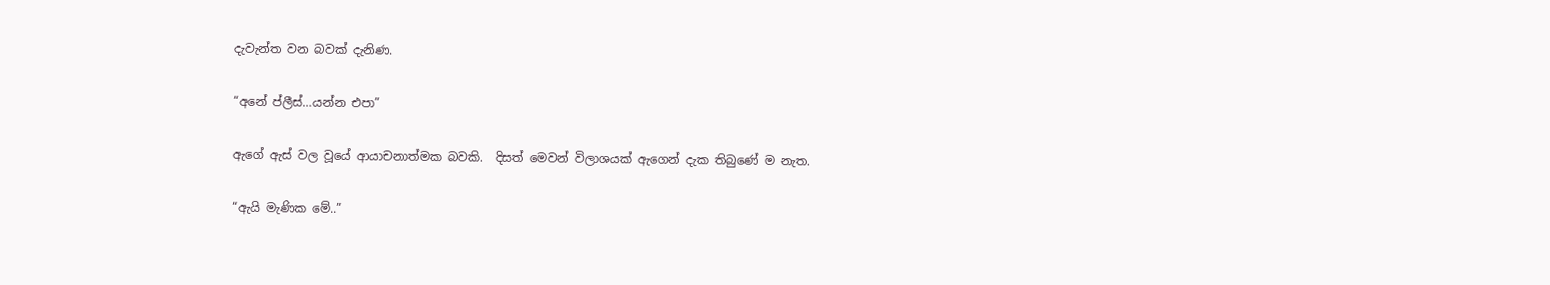දැවැන්ත වන බවක් දැනිණ.

“අනේ ප්ලීස්…යන්න එපා”

ඇගේ ඇස් වල වූයේ ආයාචනාත්මක බවකි.  දිසත් මෙවන් විලාශයක් ඇගෙන් දැක තිබුණේ ම නැත.

“ඇයි මැණික මේ..”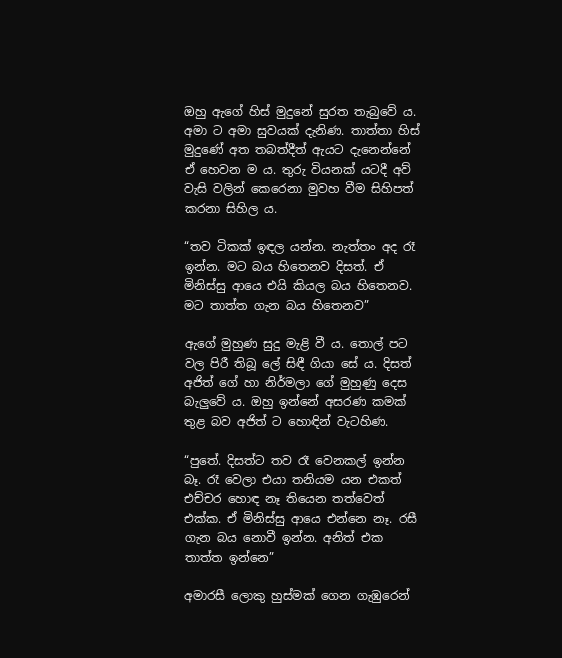ඔහු ඇගේ හිස් මුදුනේ සුරත තැබුවේ ය. අමා ට අමා සුවයක් දැනිණ. තාත්තා හිස් මුදුණේ අත තබත්දීත් ඇයට දැනෙන්නේ ඒ හෙවන ම ය. තුරු වියනක් යටදී අව් වැසි වලින් කෙරෙනා මුවහ වීම සිහිපත් කරනා සිහිල ය.

“තව ටිකක් ඉඳල යන්න. නැත්තං අද රෑ ඉන්න. මට බය හිතෙනව දිසත්. ඒ මිනිස්සු ආයෙ එයි කියල බය හිතෙනව. මට තාත්ත ගැන බය හිතෙනව”

ඇගේ මුහුණ සුදු මැළි වී ය. තොල් පට වල පිරී තිබූ ලේ සිඳී ගියා සේ ය. දිසත් අජිත් ගේ හා නිර්මලා ගේ මුහුණු දෙස බැලුවේ ය. ඔහු ඉන්නේ අසරණ කමක් තුළ බව අජිත් ට හොඳින් වැටහිණ.

“පුතේ. දිසත්ට තව රෑ වෙනකල් ඉන්න බෑ. රෑ වෙලා එයා තනියම යන එකත් එච්චර හොඳ නෑ තියෙන තත්වෙත් එක්ක. ඒ මිනිස්සු ආයෙ එන්නෙ නෑ. රසී ගැන බය නොවී ඉන්න. අනිත් එක තාත්ත ඉන්නෙ”

අමාරසී ලොකු හුස්මක් ගෙන ගැඹුරෙන්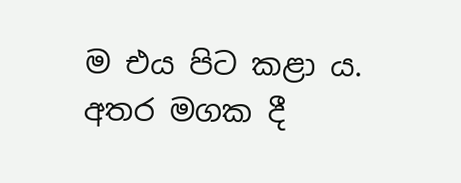ම එය පිට කළා ය. අතර මගක දී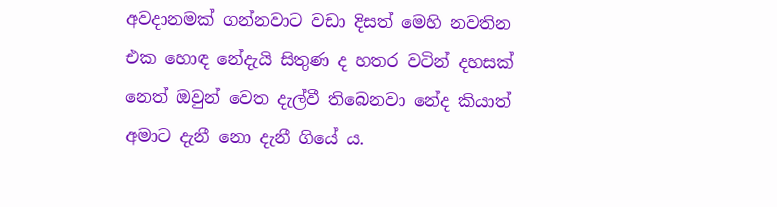අවදානමක් ගන්නවාට වඩා දිසත් මෙහි නවතින එක හොඳ නේදැයි සිතුණ ද හතර වටින් දහසක් නෙත් ඔවුන් වෙත දැල්වී තිබෙනවා නේද කියාත් අමාට දැනී නො දැනී ගියේ ය.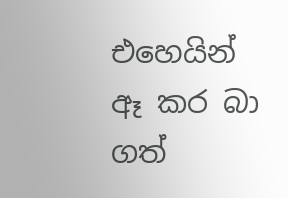එහෙයින් ඈ කර බා ගත්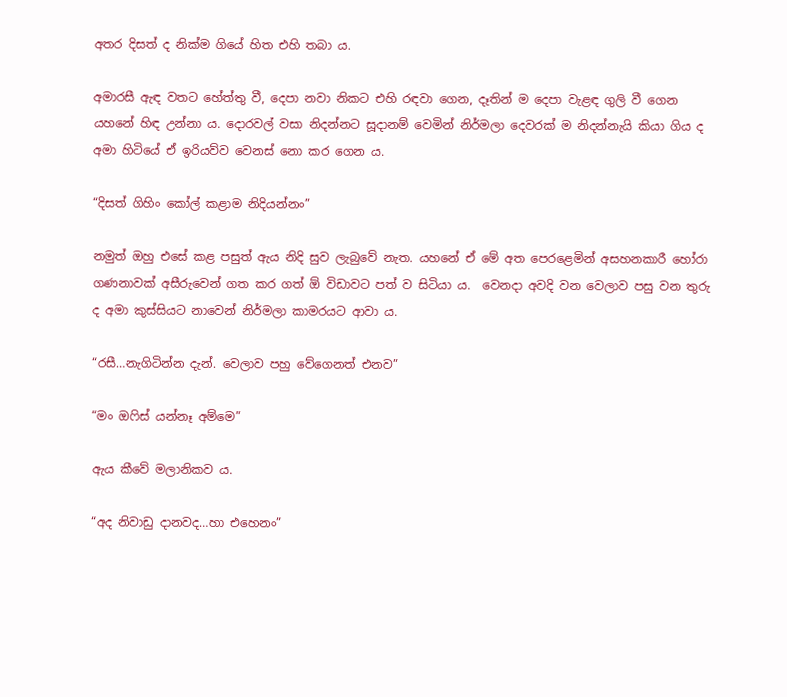අතර දිසත් ද නික්ම ගියේ හිත එහි තබා ය.

අමාරසී ඇඳ වතට හේත්තු වී, දෙපා නවා නිකට එහි රඳවා ගෙන, දෑතින් ම දෙපා වැළඳ ගුලි වී ගෙන යහනේ හිඳ උන්නා ය. දොරවල් වසා නිදන්නට සූදානම් වෙමින් නිර්මලා දෙවරක් ම නිදන්නැයි කියා ගිය ද අමා හිටියේ ඒ ඉරියව්ව වෙනස් නො කර ගෙන ය.

“දිසත් ගිහිං කෝල් කළාම නිදියන්නං”

නමුත් ඔහු එසේ කළ පසුත් ඇය නිදි සුව ලැබුවේ නැත. යහනේ ඒ මේ අත පෙරළෙමින් අසහනකාරී හෝරා ගණනාවක් අසීරුවෙන් ගත කර ගත් ඕ විඩාවට පත් ව සිටියා ය.  වෙනදා අවදි වන වෙලාව පසු වන තුරු ද අමා කුස්සියට නාවෙන් නිර්මලා කාමරයට ආවා ය.

“රසී…නැගිටින්න දැන්. වෙලාව පහු වේගෙනත් එනව”

“මං ඔෆිස් යන්නෑ අම්මෙ”

ඇය කීවේ මලානිකව ය.

“අද නිවාඩු දානවද…හා එහෙනං”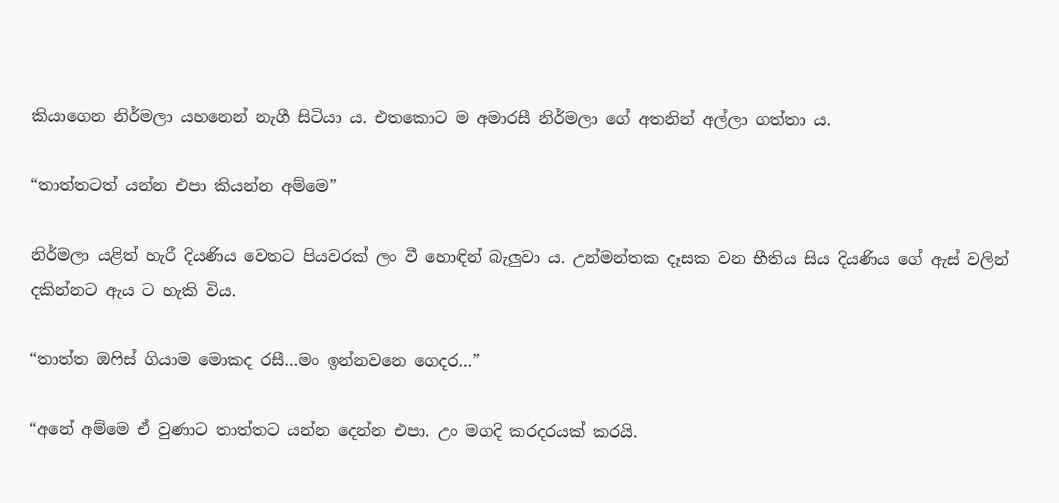කියාගෙන නිර්මලා යහනෙන් නැගී සිටියා ය. එතකොට ම අමාරසී නිර්මලා ගේ අතනින් අල්ලා ගත්තා ය.

“තාත්තටත් යන්න එපා කියන්න අම්මෙ”

නිර්මලා යළිත් හැරී දියණිය වෙතට පියවරක් ලං වී හොඳින් බැලුවා ය. උන්මන්තක දෑසක වන භීතිය සිය දියණිය ගේ ඇස් වලින් දකින්නට ඇය ට හැකි විය.

“තාත්ත ඔෆිස් ගියාම මොකද රසී…මං ඉන්නවනෙ ගෙදර…”

“අනේ අම්මෙ ඒ වුණාට තාත්තට යන්න දෙන්න එපා. උං මගදි කරදරයක් කරයි.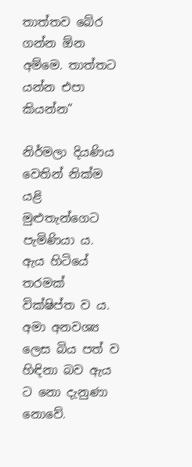තාත්තව බේර ගන්න ඕන අම්මෙ. තාත්තට යන්න එපා කියන්න”

නිර්මලා දියණිය වෙතින් නික්ම යළි මුළුතැන්ගෙට පැමිණියා ය. ඇය හිටියේ තරමක් වික්ෂිප්ත ව ය. අමා අනවශ්‍ය ලෙස බිය පත් ව හිඳිනා බව ඇය ට නො දැනුණා නොවේ.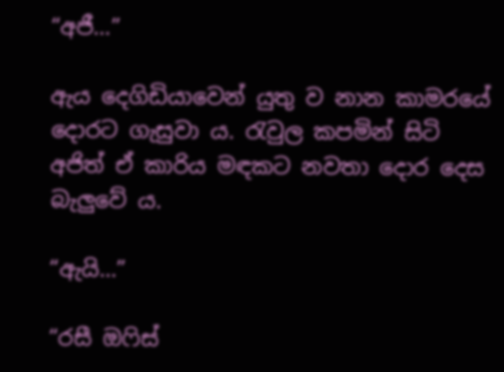“අජී…”

ඇය දෙගිඩියාවෙන් යුතු ව නාන කාමරයේ දොරට ගැසුවා ය. රැවුල කපමින් සිටි අජිත් ඒ කාරිය මඳකට නවතා දොර දෙස බැලුවේ ය.

“ඇයි…”

“රසී ඔෆිස්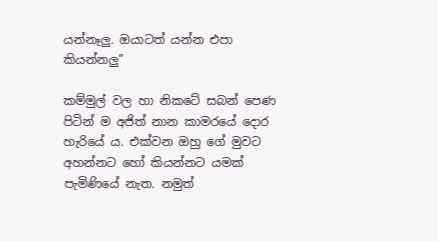යන්නෑලු. ඔයාටත් යන්න එපා කියන්නලු”

කම්මුල් වල හා නිකටේ සබන් පෙණ පිටින් ම අජිත් නාන කාමරයේ දොර හැරියේ ය. එක්වන ඔහු ගේ මුවට අහන්නට හෝ කියන්නට යමක් පැමිණියේ නැත. නමුත්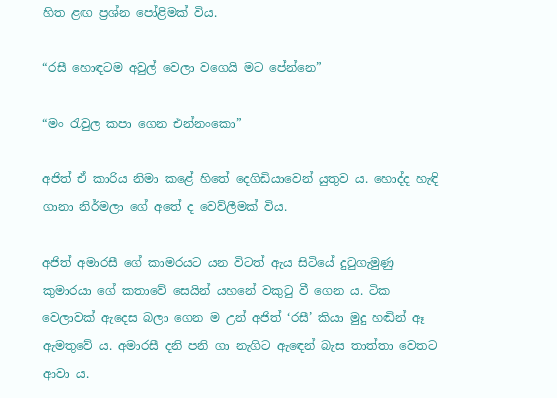හිත ළඟ ප්‍රශ්න පෝළිමක් විය.

“රසී හොඳටම අවුල් වෙලා වගෙයි මට පේන්නෙ”

“මං රැවුල කපා ගෙන එන්නංකො”

අජිත් ඒ කාරිය නිමා කළේ හිතේ දෙගිඩියාවෙන් යුතුව ය. හොද්ද හැඳි ගානා නිර්මලා ගේ අතේ ද වෙව්ලීමක් විය.

අජිත් අමාරසී ගේ කාමරයට යන විටත් ඇය සිටියේ දුටුගැමුණු කුමාරයා ගේ කතාවේ සෙයින් යහනේ වකුටු වී ගෙන ය. ටික වෙලාවක් ඇදෙස බලා ගෙන ම උන් අජිත් ‘රසී’ කියා මුදු හඬින් ඈ ඇමතුවේ ය. අමාරසී දනි පනි ගා නැගිට ඇඳෙන් බැස තාත්තා වෙතට ආවා ය.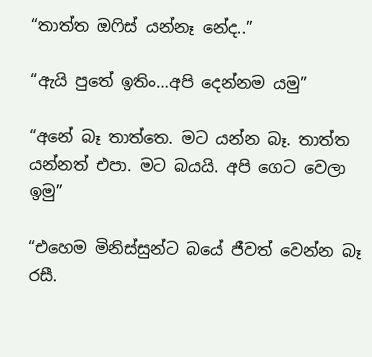“තාත්ත ඔෆිස් යන්නෑ නේද..”

“ඇයි පුතේ ඉතිං…අපි දෙන්නම යමු”

“අනේ බෑ තාත්තෙ. මට යන්න බෑ. තාත්ත යන්නත් එපා. මට බයයි. අපි ගෙට වෙලා ඉමු”

“එහෙම මිනිස්සුන්ට බයේ ජීවත් වෙන්න බෑ රසී.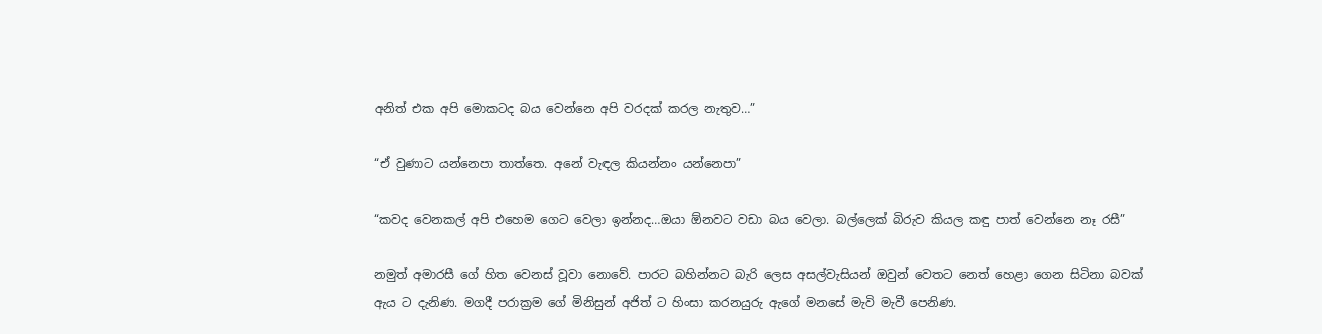අනිත් එක අපි මොකටද බය වෙන්නෙ අපි වරදක් කරල නැතුව…”

“ඒ වුණාට යන්නෙපා තාත්තෙ. අනේ වැඳල කියන්නං යන්නෙපා”

“කවද වෙනකල් අපි එහෙම ගෙට වෙලා ඉන්නද…ඔයා ඕනවට වඩා බය වෙලා. බල්ලෙක් බිරුව කියල කඳු පාත් වෙන්නෙ නෑ රසී”

නමුත් අමාරසී ගේ හිත වෙනස් වූවා නොවේ. පාරට බහින්නට බැරි ලෙස අසල්වැසියන් ඔවුන් වෙතට නෙත් හෙළා ගෙන සිටිනා බවක් ඇය ට දැනිණ. මගදී පරාක්‍රම ගේ මිනිසුන් අජිත් ට හිංසා කරනයුරු ඇගේ මනසේ මැවි මැවී පෙනිණ.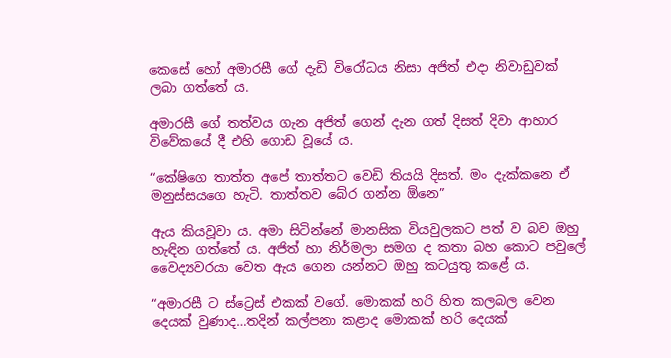කෙසේ හෝ අමාරසී ගේ දැඩි විරෝධය නිසා අජිත් එදා නිවාඩුවක් ලබා ගත්තේ ය.

අමාරසී ගේ තත්වය ගැන අජිත් ගෙන් දැන ගත් දිසත් දිවා ආහාර විවේකයේ දී එහි ගොඩ වූයේ ය.

“කේෂිගෙ තාත්ත අපේ තාත්තට වෙඩි තියයි දිසත්. මං දැක්කනෙ ඒ මනුස්සයගෙ හැටි. තාත්තව බේර ගන්න ඕනෙ”

ඇය කියවූවා ය. අමා සිටින්නේ මානසික වියවුලකට පත් ව බව ඔහු හැඳින ගත්තේ ය. අජිත් හා නිර්මලා සමග ද කතා බහ කොට පවුලේ වෛද්‍යවරයා වෙත ඇය ගෙන යන්නට ඔහු කටයුතු කළේ ය.

“අමාරසී ට ස්ට්‍රෙස් එකක් වගේ. මොකක් හරි හිත කලබල වෙන දෙයක් වුණාද…තදින් කල්පනා කළාද මොකක් හරි දෙයක්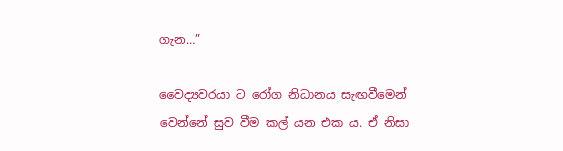ගැන…”

වෛද්‍යවරයා ට රෝග නිධානය සැඟවීමෙන් වෙන්නේ සුව වීම කල් යන එක ය. ඒ නිසා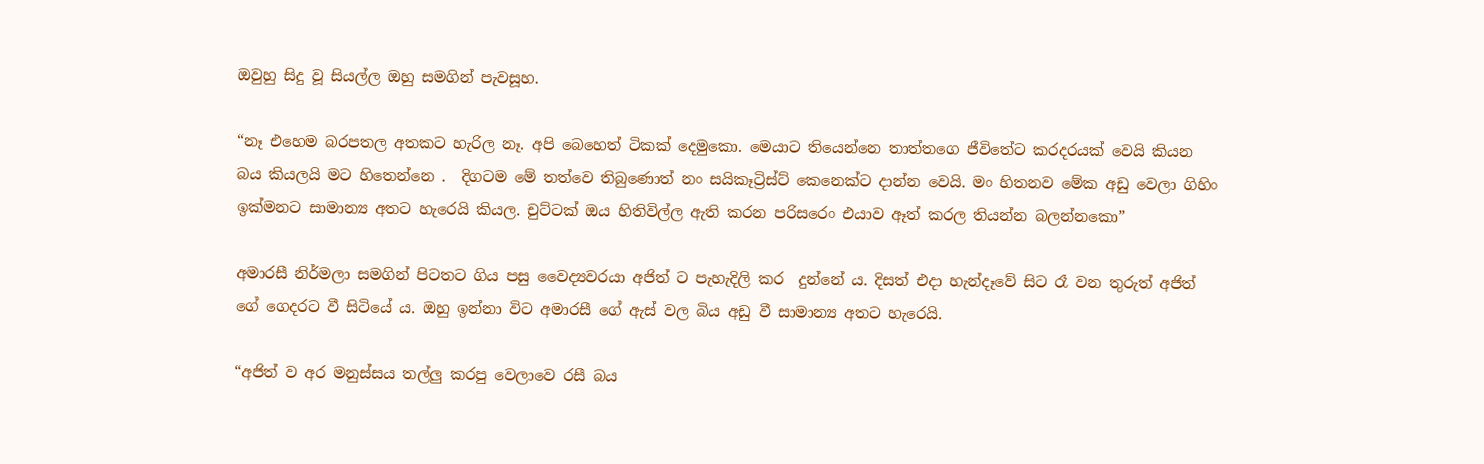ඔවුහු සිදු වූ සියල්ල ඔහු සමගින් පැවසූහ.

“නෑ එහෙම බරපතල අතකට හැරිල නෑ. අපි බෙහෙත් ටිකක් දෙමුකො. මෙයාට තියෙන්නෙ තාත්තගෙ ජීවිතේට කරදරයක් වෙයි කියන බය කියලයි මට හිතෙන්නෙ .  දිගටම මේ තත්වෙ තිබුණොත් නං සයිකෑට්‍රිස්ට් කෙනෙක්ට දාන්න වෙයි. මං හිතනව මේක අඩු වෙලා ගිහිං ඉක්මනට සාමාන්‍ය අතට හැරෙයි කියල. චුට්ටක් ඔය හිතිවිල්ල ඇති කරන පරිසරෙං එයාව ඈත් කරල තියන්න බලන්නකො”

අමාරසී නිර්මලා සමගින් පිටතට ගිය පසු වෛද්‍යවරයා අජිත් ට පැහැදිලි කර  දුන්නේ ය. දිසත් එදා හැන්දෑවේ සිට රෑ වන තුරුත් අජිත් ගේ ගෙදරට වී සිටියේ ය. ඔහු ඉන්නා විට අමාරසී ගේ ඇස් වල බිය අඩු වී සාමාන්‍ය අතට හැරෙයි.

“අජිත් ව අර මනුස්සය තල්ලු කරපු වෙලාවෙ රසී බය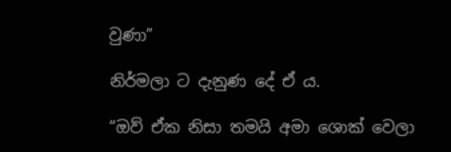වුණා”

නිර්මලා ට දැනුණ දේ ඒ ය.

“ඔව් ඒක නිසා තමයි අමා ශොක් වෙලා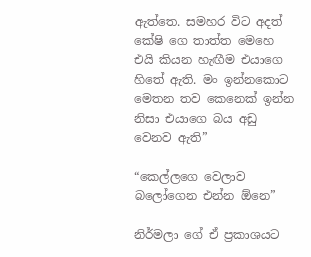ඇත්තෙ. සමහර විට අදත් කේෂි ගෙ තාත්ත මෙහෙ එයි කියන හැඟීම එයාගෙ හිතේ ඇති. මං ඉන්නකොට මෙතන තව කෙනෙක් ඉන්න නිසා එයාගෙ බය අඩු වෙනව ඇති”

“කෙල්ලගෙ වෙලාව බලෝගෙන එන්න ඕනෙ”

නිර්මලා ගේ ඒ ප්‍රකාශයට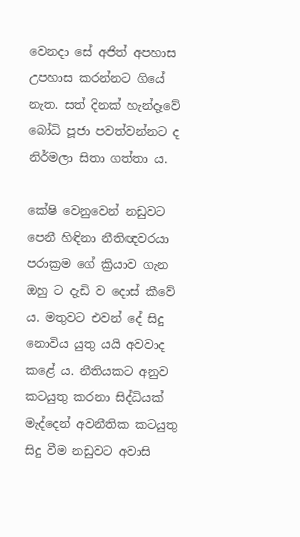වෙනදා සේ අජිත් අපහාස උපහාස කරන්නට ගියේ නැත. සත් දිනක් හැන්දෑවේ බෝධි පූජා පවත්වන්නට ද නිර්මලා සිතා ගත්තා ය.

කේෂි වෙනුවෙන් නඩුවට පෙනී හිඳිනා නීතිඥවරයා පරාක්‍රම ගේ ක්‍රියාව ගැන ඔහු ට දැඩි ව දොස් කීවේ ය. මතුවට එවන් දේ සිදු නොවිය යුතු යයි අවවාද කළේ ය. නීතියකට අනුව කටයුතු කරනා සිද්ධියක් මැද්දෙන් අවනීතික කටයුතු සිදු වීම නඩුවට අවාසි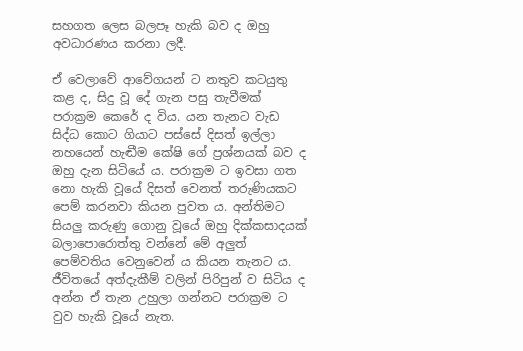සහගත ලෙස බලපෑ හැකි බව ද ඔහු අවධාරණය කරනා ලදී.

ඒ වෙලාවේ ආවේගයන් ට නතුව කටයුතු කළ ද, සිදු වූ දේ ගැන පසු තැවීමක් පරාක්‍රම කෙරේ ද විය. යන තැනට වැඩ සිද්ධ කොට ගියාට පස්සේ දිසත් ඉල්ලා නහයෙන් හැඬීම කේෂි ගේ ප්‍රශ්නයක් බව ද ඔහු දැන සිටියේ ය. පරාක්‍රම ට ඉවසා ගත නො හැකි වූයේ දිසත් වෙනත් තරුණියකට පෙම් කරනවා කියන පුවත ය. අන්තිමට සියලු කරුණු ගොනු වූයේ ඔහු දික්කසාදයක් බලාපොරොත්තු වන්නේ මේ අලුත් පෙම්වතිය වෙනුවෙන් ය කියන තැනට ය. ජීවිතයේ අත්දැකීම් වලින් පිරිපුන් ව සිටිය ද අන්න ඒ තැන උහුලා ගන්නට පරාක්‍රම ට වුව හැකි වූයේ නැත.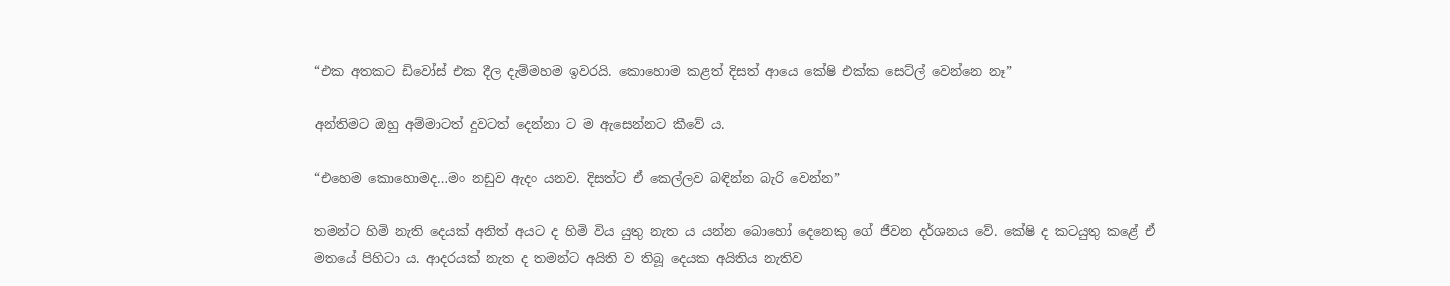“එක අතකට ඩිවෝස් එක දීල දැම්මහම ඉවරයි. කොහොම කළත් දිසත් ආයෙ කේෂි එක්ක සෙට්ල් වෙන්නෙ නෑ”

අන්තිමට ඔහු අම්මාටත් දුවටත් දෙන්නා ට ම ඇසෙන්නට කීවේ ය.

“එහෙම කොහොමද…මං නඩුව ඇදං යනව. දිසත්ට ඒ කෙල්ලව බඳින්න බැරි වෙන්න”

තමන්ට හිමි නැති දෙයක් අනිත් අයට ද හිමි විය යුතු නැත ය යන්න බොහෝ දෙනෙකු ගේ ජීවන දර්ශනය වේ. කේෂි ද කටයුතු කළේ ඒ මතයේ පිහිටා ය. ආදරයක් නැත ද තමන්ට අයිති ව තිබූ දෙයක අයිතිය නැතිව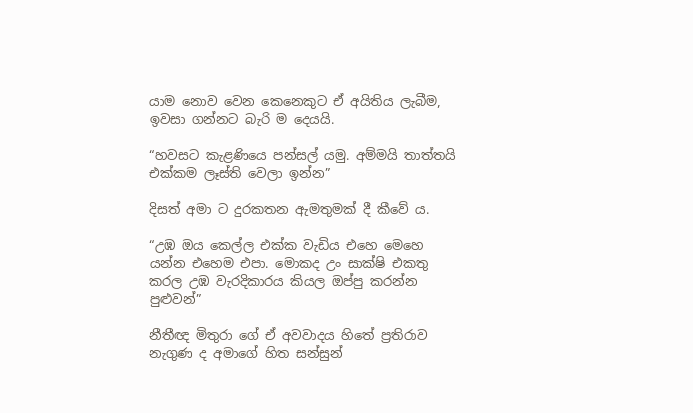යාම නොව වෙන කෙනෙකුට ඒ අයිතිය ලැබීම, ඉවසා ගන්නට බැරි ම දෙයයි.

“හවසට කැළණියෙ පන්සල් යමු. අම්මයි තාත්තයි එක්කම ලෑස්ති වෙලා ඉන්න”

දිසත් අමා ට දුරකතන ඇමතුමක් දී කීවේ ය.

“උඹ ඔය කෙල්ල එක්ක වැඩිය එහෙ මෙහෙ යන්න එහෙම එපා. මොකද උං සාක්ෂි එකතු කරල උඹ වැරදිකාරය කියල ඔප්පු කරන්න පුළුවන්”

නීතීඥ මිතුරා ගේ ඒ අවවාදය හිතේ ප්‍රතිරාව නැගුණ ද අමාගේ හිත සන්සුන්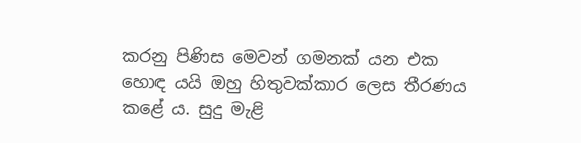කරනු පිණිස මෙවන් ගමනක් යන එක හොඳ යයි ඔහු හිතුවක්කාර ලෙස තීරණය කළේ ය. සුදු මැළි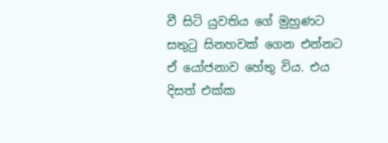වී සිටි යුවතිය ගේ මුහුණට සතුටු සිනහවක් ගෙන එන්නට ඒ යෝජනාව හේතු විය. එය දිසත් එක්ක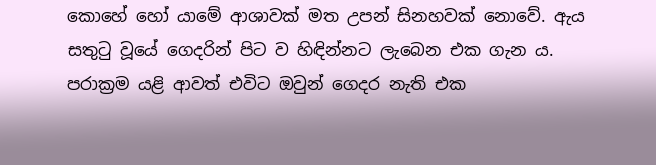කොහේ හෝ යාමේ ආශාවක් මත උපන් සිනහවක් නොවේ. ඇය සතුටු වූයේ ගෙදරින් පිට ව හිඳින්නට ලැබෙන එක ගැන ය. පරාක්‍රම යළි ආවත් එවිට ඔවුන් ගෙදර නැති එක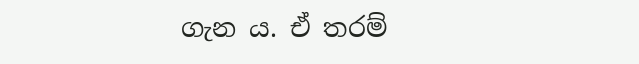ගැන ය. ඒ තරම්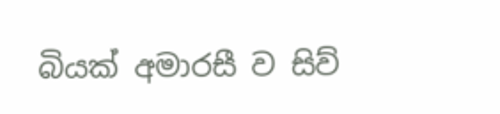බියක් අමාරසී ව සිව්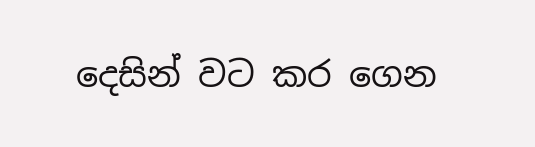දෙසින් වට කර ගෙන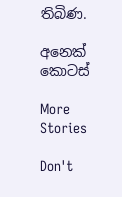තිබිණ.

අනෙක් කොටස්

More Stories

Don't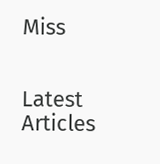Miss


Latest Articles